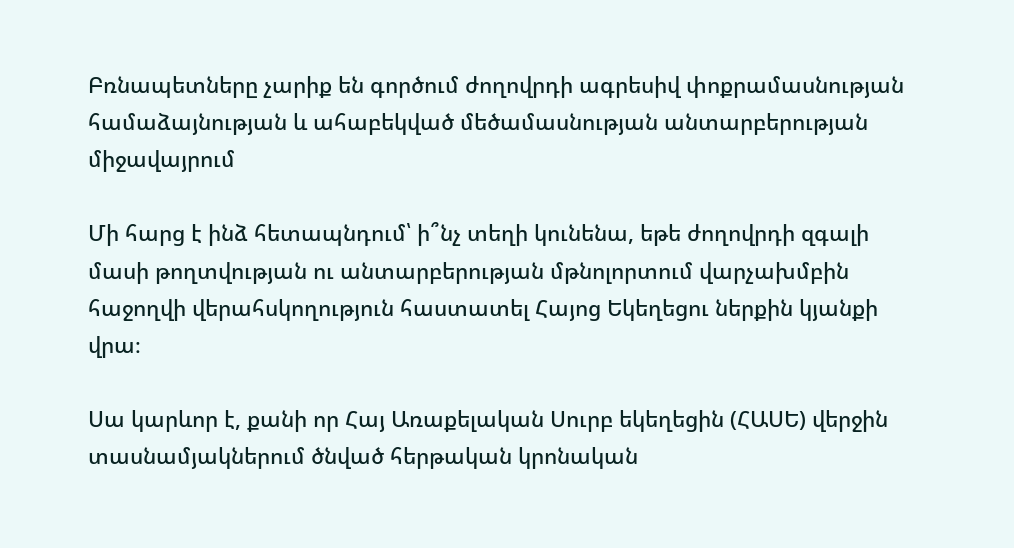Բռնապետները չարիք են գործում ժողովրդի ագրեսիվ փոքրամասնության համաձայնության և ահաբեկված մեծամասնության անտարբերության միջավայրում

Մի հարց է ինձ հետապնդում՝ ի՞նչ տեղի կունենա, եթե ժողովրդի զգալի մասի թողտվության ու անտարբերության մթնոլորտում վարչախմբին հաջողվի վերահսկողություն հաստատել Հայոց Եկեղեցու ներքին կյանքի վրա։

Սա կարևոր է, քանի որ Հայ Առաքելական Սուրբ եկեղեցին (ՀԱՍԵ) վերջին տասնամյակներում ծնված հերթական կրոնական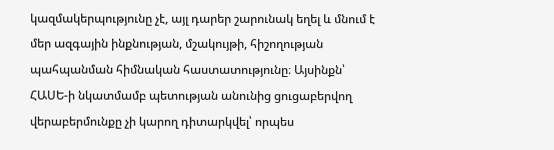կազմակերպությունը չէ, այլ դարեր շարունակ եղել և մնում է մեր ազգային ինքնության, մշակույթի, հիշողության պահպանման հիմնական հաստատությունը։ Այսինքն՝ ՀԱՍԵ-ի նկատմամբ պետության անունից ցուցաբերվող վերաբերմունքը չի կարող դիտարկվել՝ որպես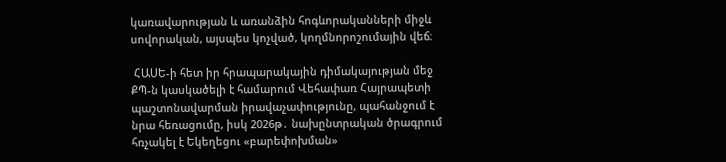կառավարության և առանձին հոգևորականների միջև սովորական, այսպես կոչված, կողմնորոշումային վեճ։

 ՀԱՍԵ-ի հետ իր հրապարակային դիմակայության մեջ ՔՊ-ն կասկածելի է համարում Վեհափառ Հայրապետի պաշտոնավարման իրավաչափությունը, պահանջում է նրա հեռացումը, իսկ 2026թ․ նախընտրական ծրագրում հռչակել է Եկեղեցու «բարեփոխման»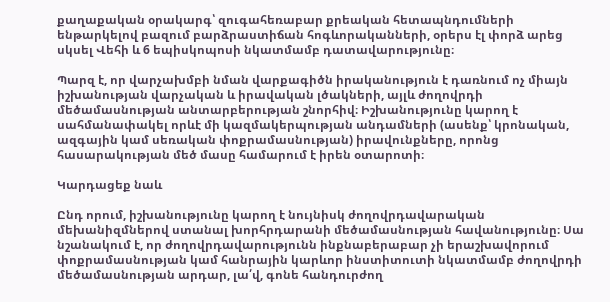քաղաքական օրակարգ՝ զուգահեռաբար քրեական հետապնդումների ենթարկելով բազում բարձրաստիճան հոգևորականների, օրերս էլ փորձ արեց սկսել Վեհի և 6 եպիսկոպոսի նկատմամբ դատավարությունը։

Պարզ է, որ վարչախմբի նման վարքագիծն իրականություն է դառնում ոչ միայն իշխանության վարչական և իրավական լծակների, այլև ժողովրդի մեծամասնության անտարբերության շնորհիվ։ Իշխանությունը կարող է սահմանափակել որևէ մի կազմակերպության անդամների (ասենք՝ կրոնական, ազգային կամ սեռական փոքրամասնության) իրավունքները, որոնց  հասարակության մեծ մասը համարում է իրեն օտարոտի։

Կարդացեք նաև

Ընդ որում, իշխանությունը կարող է նույնիսկ ժողովրդավարական մեխանիզմներով ստանալ խորհրդարանի մեծամասնության հավանությունը։ Սա նշանակում է, որ ժողովրդավարությունն ինքնաբերաբար չի երաշխավորում փոքրամասնության կամ հանրային կարևոր ինստիտուտի նկատմամբ ժողովրդի մեծամասնության արդար, լա՛վ, գոնե հանդուրժող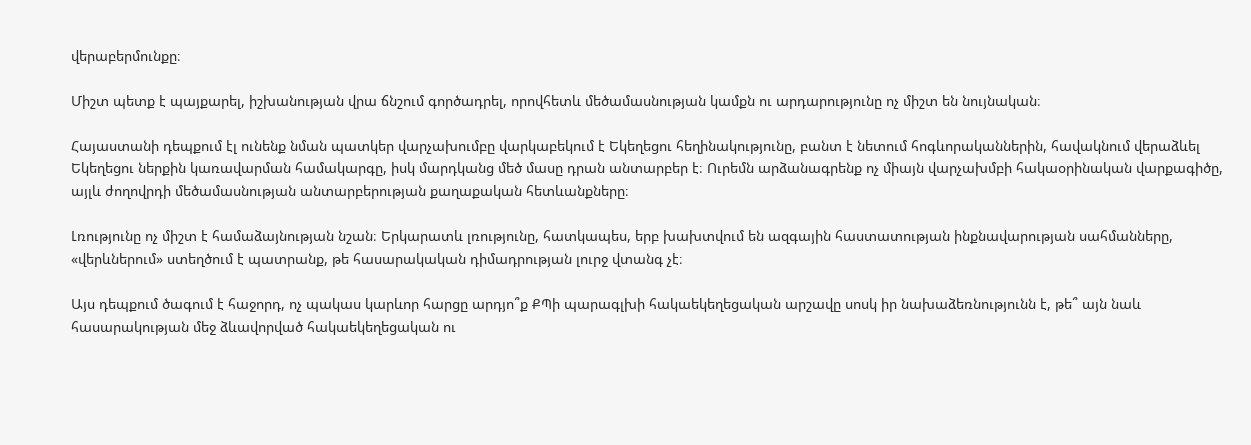վերաբերմունքը։

Միշտ պետք է պայքարել, իշխանության վրա ճնշում գործադրել, որովհետև մեծամասնության կամքն ու արդարությունը ոչ միշտ են նույնական։

Հայաստանի դեպքում էլ ունենք նման պատկեր վարչախումբը վարկաբեկում է Եկեղեցու հեղինակությունը, բանտ է նետում հոգևորականներին, հավակնում վերաձևել Եկեղեցու ներքին կառավարման համակարգը, իսկ մարդկանց մեծ մասը դրան անտարբեր է։ Ուրեմն արձանագրենք ոչ միայն վարչախմբի հակաօրինական վարքագիծը, այլև ժողովրդի մեծամասնության անտարբերության քաղաքական հետևանքները։

Լռությունը ոչ միշտ է համաձայնության նշան։ Երկարատև լռությունը, հատկապես, երբ խախտվում են ազգային հաստատության ինքնավարության սահմանները, «վերևներում» ստեղծում է պատրանք, թե հասարակական դիմադրության լուրջ վտանգ չէ։

Այս դեպքում ծագում է հաջորդ, ոչ պակաս կարևոր հարցը արդյո՞ք ՔՊի պարագլխի հակաեկեղեցական արշավը սոսկ իր նախաձեռնությունն է, թե՞ այն նաև հասարակության մեջ ձևավորված հակաեկեղեցական ու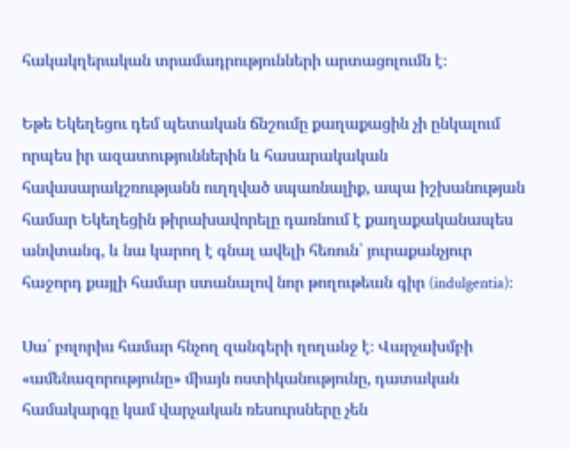հակակղերական տրամադրությունների արտացոլումն է։

Եթե Եկեղեցու դեմ պետական ճնշումը քաղաքացին չի ընկալում որպես իր ազատություններին և հասարակական հավասարակշռությանն ուղղված սպառնալիք, ապա իշխանության համար Եկեղեցին թիրախավորելը դառնում է քաղաքականապես անվտանգ, և նա կարող է գնալ ավելի հեռուն՝ յուրաքանչյուր հաջորդ քայլի համար ստանալով նոր թողութեան գիր (indulgentia)։

Սա՛ բոլորիս համար հնչող զանգերի ղողանջ է։ Վարչախմբի «ամենազորությունը» միայն ոստիկանությունը, դատական համակարգը կամ վարչական ռեսուրսները չեն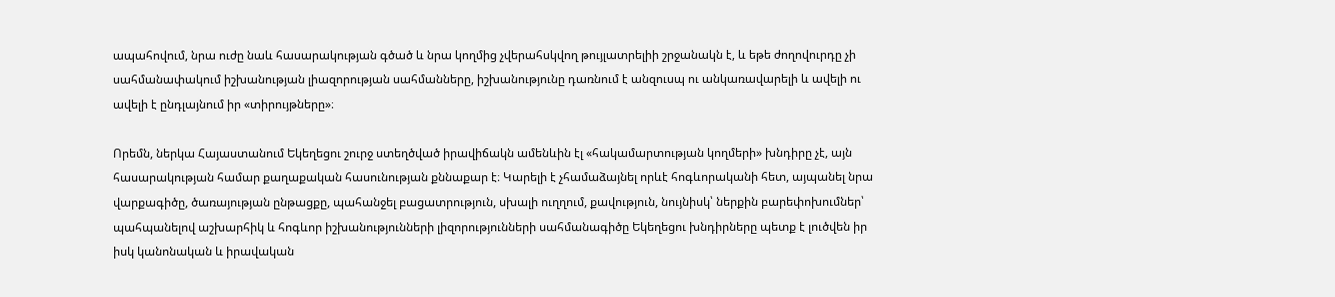ապահովում, նրա ուժը նաև հասարակության գծած և նրա կողմից չվերահսկվող թույլատրելիի շրջանակն է, և եթե ժողովուրդը չի սահմանափակում իշխանության լիազորության սահմանները, իշխանությունը դառնում է անզուսպ ու անկառավարելի և ավելի ու ավելի է ընդլայնում իր «տիրույթները»։

Որեմն, ներկա Հայաստանում Եկեղեցու շուրջ ստեղծված իրավիճակն ամենևին էլ «հակամարտության կողմերի» խնդիրը չէ, այն հասարակության համար քաղաքական հասունության քննաքար է։ Կարելի է չհամաձայնել որևէ հոգևորականի հետ, այպանել նրա վարքագիծը, ծառայության ընթացքը, պահանջել բացատրություն, սխալի ուղղում, քավություն, նույնիսկ՝ ներքին բարեփոխումներ՝ պահպանելով աշխարհիկ և հոգևոր իշխանությունների լիզորությունների սահմանագիծը Եկեղեցու խնդիրները պետք է լուծվեն իր իսկ կանոնական և իրավական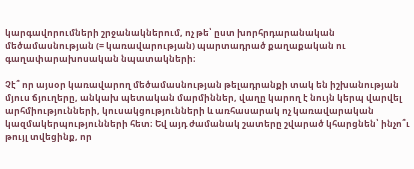կարգավորումների շրջանակներում, ոչ թե՝ ըստ խորհրդարանական մեծամասնության (= կառավարության) պարտադրած քաղաքական ու գաղափարախոսական նպատակների։

Չէ՞ որ այսօր կառավարող մեծամասնության թելադրանքի տակ են իշխանության մյուս ճյուղերը, անկախ պետական մարմիններ, վաղը կարող է նույն կերպ վարվել արհմիությունների, կուսակցությունների և առհասարակ ոչ կառավարական կազմակերպությունների հետ։ Եվ այդ ժամանակ շատերը շվարած կհարցնեն՝ ինչո՞ւ թույլ տվեցինք, որ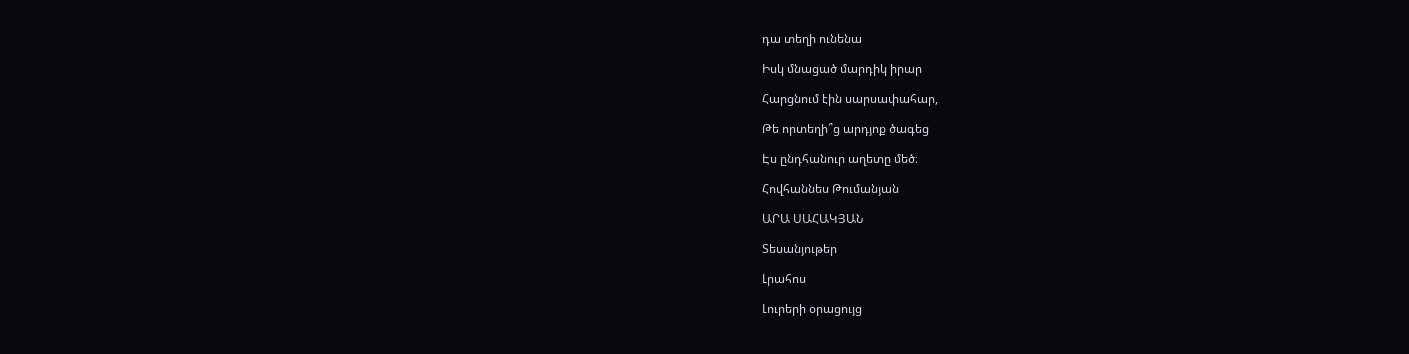դա տեղի ունենա

Իսկ մնացած մարդիկ իրար

Հարցնում էին սարսափահար,

Թե որտեղի՞ց արդյոք ծագեց

Էս ընդհանուր աղետը մեծ։

Հովհաննես Թումանյան

ԱՐԱ ՍԱՀԱԿՅԱՆ

Տեսանյութեր

Լրահոս

Լուրերի օրացույց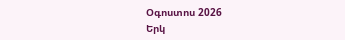Օգոստոս 2026
Երկ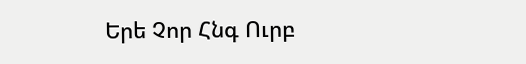Երե Չոր Հնգ Ուրբ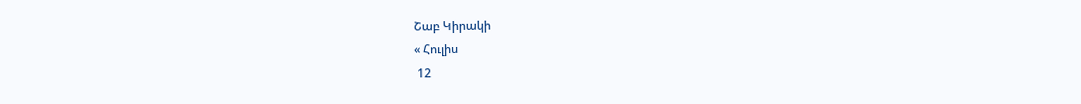Շաբ Կիրակի
« Հուլիս
 12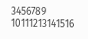3456789
10111213141516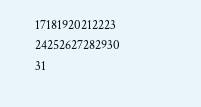17181920212223
24252627282930
31